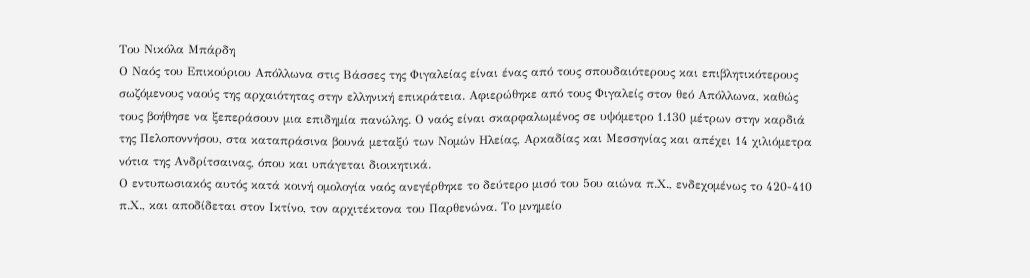Του Νικόλα Μπάρδη
Ο Ναός του Επικούριου Απόλλωνα στις Βάσσες της Φιγαλείας είναι ένας από τους σπουδαιότερους και επιβλητικότερους σωζόμενους ναούς της αρχαιότητας στην ελληνική επικράτεια. Αφιερώθηκε από τους Φιγαλείς στον θεό Απόλλωνα, καθώς τους βοήθησε να ξεπεράσουν μια επιδημία πανώλης. Ο ναός είναι σκαρφαλωμένος σε υψόμετρο 1.130 μέτρων στην καρδιά της Πελοποννήσου, στα καταπράσινα βουνά μεταξύ των Νομών Ηλείας, Αρκαδίας και Μεσσηνίας και απέχει 14 χιλιόμετρα νότια της Ανδρίτσαινας, όπου και υπάγεται διοικητικά.
Ο εντυπωσιακός αυτός κατά κοινή ομολογία ναός ανεγέρθηκε το δεύτερο μισό του 5ου αιώνα π.Χ., ενδεχομένως το 420-410 π.Χ., και αποδίδεται στον Ικτίνο, τον αρχιτέκτονα του Παρθενώνα. Το μνημείο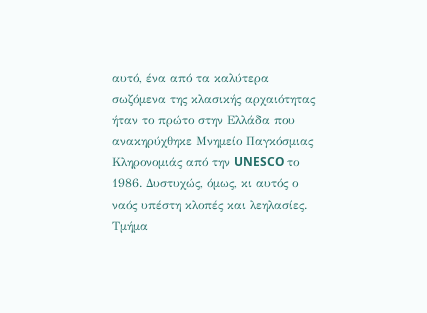αυτό, ένα από τα καλύτερα σωζόμενα της κλασικής αρχαιότητας ήταν το πρώτο στην Ελλάδα που ανακηρύχθηκε Μνημείο Παγκόσμιας Κληρονομιάς από την UNESCO το 1986. Δυστυχώς, όμως, κι αυτός ο ναός υπέστη κλοπές και λεηλασίες. Τμήμα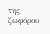της ζωφόρου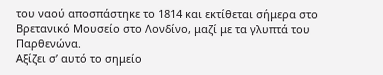του ναού αποσπάστηκε το 1814 και εκτίθεται σήμερα στο Βρετανικό Μουσείο στο Λονδίνο, μαζί με τα γλυπτά του Παρθενώνα.
Αξίζει σ’ αυτό το σημείο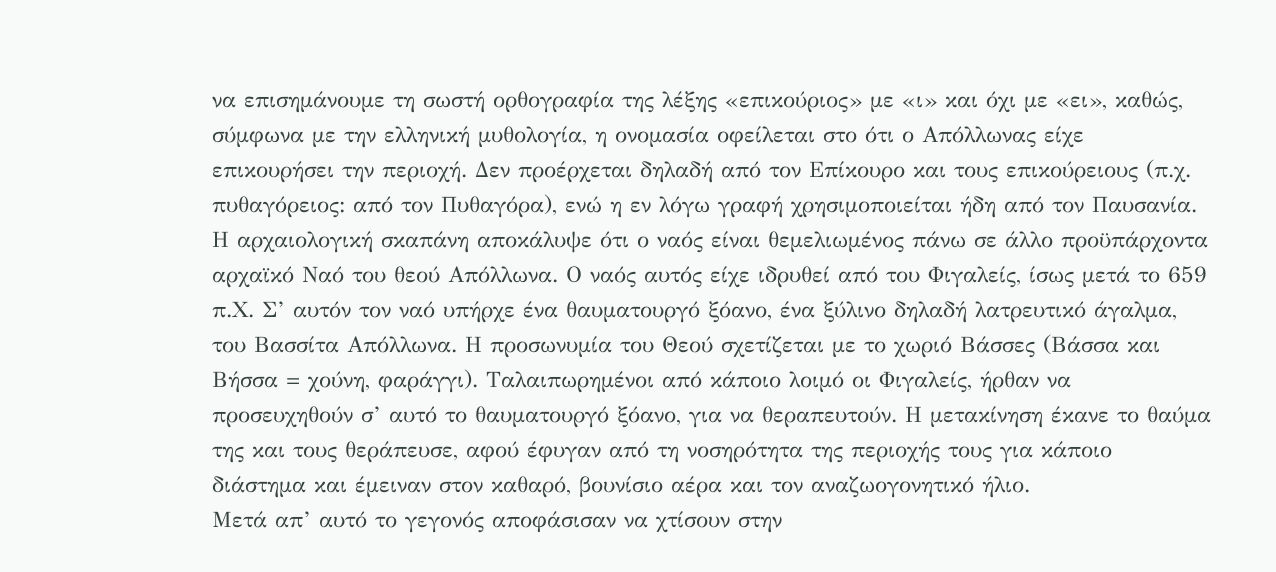να επισημάνουμε τη σωστή ορθογραφία της λέξης «επικούριος» με «ι» και όχι με «ει», καθώς, σύμφωνα με την ελληνική μυθολογία, η ονομασία οφείλεται στο ότι ο Απόλλωνας είχε επικουρήσει την περιοχή. Δεν προέρχεται δηλαδή από τον Επίκουρο και τους επικούρειους (π.χ. πυθαγόρειος: από τον Πυθαγόρα), ενώ η εν λόγω γραφή χρησιμοποιείται ήδη από τον Παυσανία.
Η αρχαιολογική σκαπάνη αποκάλυψε ότι ο ναός είναι θεμελιωμένος πάνω σε άλλο προϋπάρχοντα αρχαϊκό Ναό του θεού Απόλλωνα. Ο ναός αυτός είχε ιδρυθεί από του Φιγαλείς, ίσως μετά το 659 π.Χ. Σ’ αυτόν τον ναό υπήρχε ένα θαυματουργό ξόανο, ένα ξύλινο δηλαδή λατρευτικό άγαλμα, του Βασσίτα Απόλλωνα. Η προσωνυμία του Θεού σχετίζεται με το χωριό Βάσσες (Βάσσα και Βήσσα = χούνη, φαράγγι). Ταλαιπωρημένοι από κάποιο λοιμό οι Φιγαλείς, ήρθαν να προσευχηθούν σ’ αυτό το θαυματουργό ξόανο, για να θεραπευτούν. Η μετακίνηση έκανε το θαύμα της και τους θεράπευσε, αφού έφυγαν από τη νοσηρότητα της περιοχής τους για κάποιο διάστημα και έμειναν στον καθαρό, βουνίσιο αέρα και τον αναζωογονητικό ήλιο.
Μετά απ’ αυτό το γεγονός αποφάσισαν να χτίσουν στην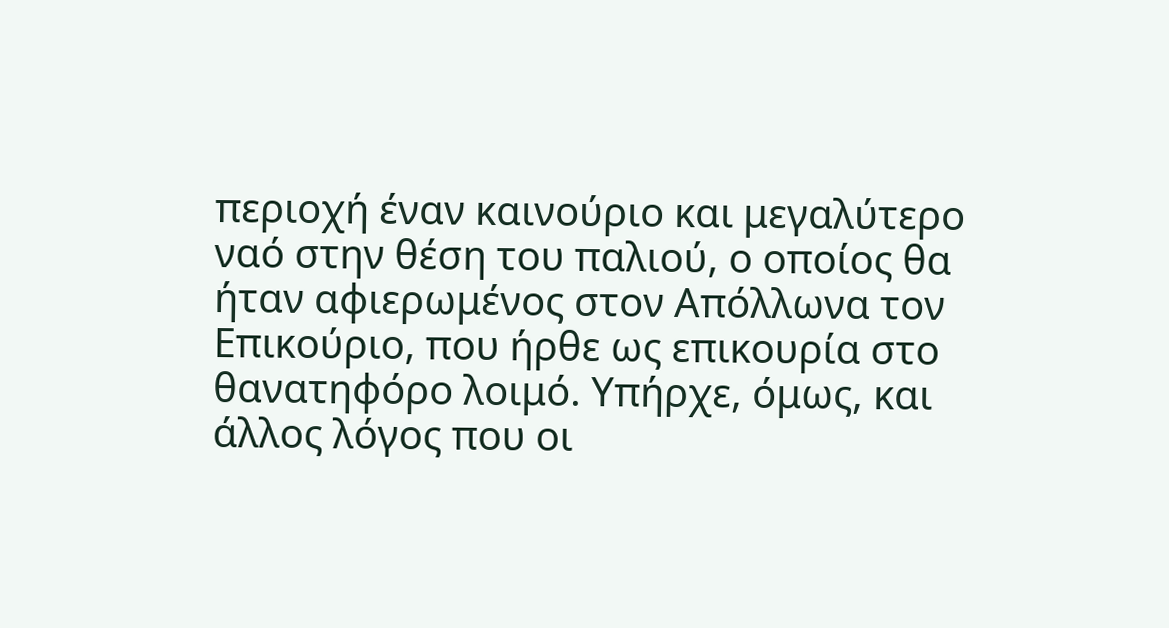περιοχή έναν καινούριο και μεγαλύτερο ναό στην θέση του παλιού, ο οποίος θα ήταν αφιερωμένος στον Απόλλωνα τον Επικούριο, που ήρθε ως επικουρία στο θανατηφόρο λοιμό. Υπήρχε, όμως, και άλλος λόγος που οι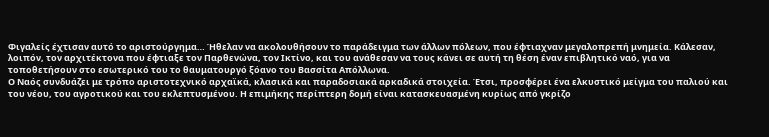Φιγαλείς έχτισαν αυτό το αριστούργημα… Ήθελαν να ακολουθήσουν το παράδειγμα των άλλων πόλεων, που έφτιαχναν μεγαλοπρεπή μνημεία. Κάλεσαν, λοιπόν, τον αρχιτέκτονα που έφτιαξε τον Παρθενώνα, τον Ικτίνο, και του ανάθεσαν να τους κάνει σε αυτή τη θέση έναν επιβλητικό ναό, για να τοποθετήσουν στο εσωτερικό του το θαυματουργό ξόανο του Βασσίτα Απόλλωνα.
Ο Ναός συνδυάζει με τρόπο αριστοτεχνικό αρχαϊκά, κλασικά και παραδοσιακά αρκαδικά στοιχεία. Έτσι, προσφέρει ένα ελκυστικό μείγμα του παλιού και του νέου, του αγροτικού και του εκλεπτυσμένου. Η επιμήκης περίπτερη δομή είναι κατασκευασμένη κυρίως από γκρίζο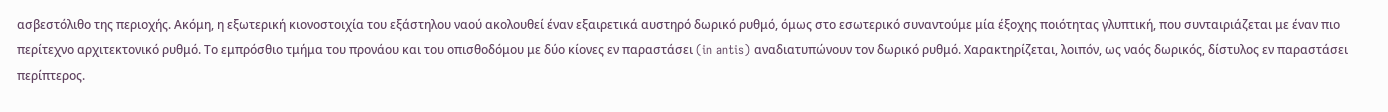ασβεστόλιθο της περιοχής. Ακόμη, η εξωτερική κιονοστοιχία του εξάστηλου ναού ακολουθεί έναν εξαιρετικά αυστηρό δωρικό ρυθμό, όμως στο εσωτερικό συναντούμε μία έξοχης ποιότητας γλυπτική, που συνταιριάζεται με έναν πιο περίτεχνο αρχιτεκτονικό ρυθμό. Το εμπρόσθιο τμήμα του προνάου και του οπισθοδόμου με δύο κίονες εν παραστάσει (in antis) αναδιατυπώνουν τον δωρικό ρυθμό. Χαρακτηρίζεται, λοιπόν, ως ναός δωρικός, δίστυλος εν παραστάσει περίπτερος.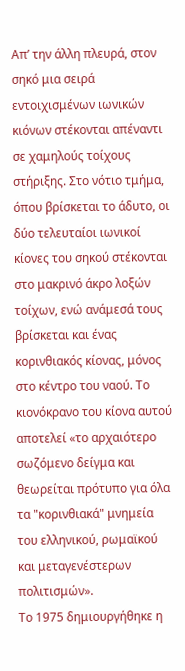Απ’ την άλλη πλευρά, στον σηκό μια σειρά εντοιχισμένων ιωνικών κιόνων στέκονται απέναντι σε χαμηλούς τοίχους στήριξης. Στο νότιο τμήμα, όπου βρίσκεται το άδυτο, οι δύο τελευταίοι ιωνικοί κίονες του σηκού στέκονται στο μακρινό άκρο λοξών τοίχων, ενώ ανάμεσά τους βρίσκεται και ένας κορινθιακός κίονας, μόνος στο κέντρο του ναού. Το κιονόκρανο του κίονα αυτού αποτελεί «το αρχαιότερο σωζόμενο δείγμα και θεωρείται πρότυπο για όλα τα "κορινθιακά" μνημεία του ελληνικού, ρωμαϊκού και μεταγενέστερων πολιτισμών».
Το 1975 δημιουργήθηκε η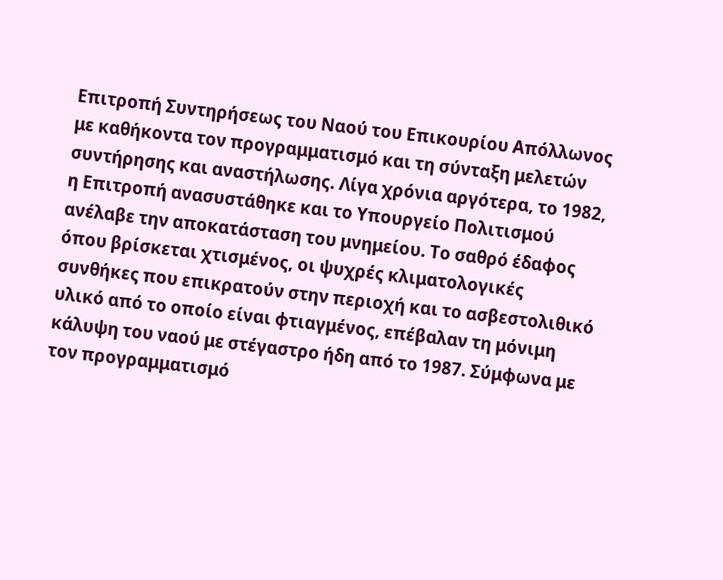Επιτροπή Συντηρήσεως του Ναού του Επικουρίου Απόλλωνος με καθήκοντα τον προγραμματισμό και τη σύνταξη μελετών συντήρησης και αναστήλωσης. Λίγα χρόνια αργότερα, το 1982, η Επιτροπή ανασυστάθηκε και το Υπουργείο Πολιτισμού ανέλαβε την αποκατάσταση του μνημείου. Το σαθρό έδαφος όπου βρίσκεται χτισμένος, οι ψυχρές κλιματολογικές συνθήκες που επικρατούν στην περιοχή και το ασβεστολιθικό υλικό από το οποίο είναι φτιαγμένος, επέβαλαν τη μόνιμη κάλυψη του ναού με στέγαστρο ήδη από το 1987. Σύμφωνα με τον προγραμματισμό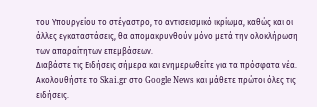του Υπουργείου το στέγαστρο, το αντισεισμικό ικρίωμα, καθώς και οι άλλες εγκαταστάσεις, θα απομακρυνθούν μόνο μετά την ολοκλήρωση των απαραίτητων επεμβάσεων.
Διαβάστε τις Ειδήσεις σήμερα και ενημερωθείτε για τα πρόσφατα νέα.
Ακολουθήστε το Skai.gr στο Google News και μάθετε πρώτοι όλες τις ειδήσεις.